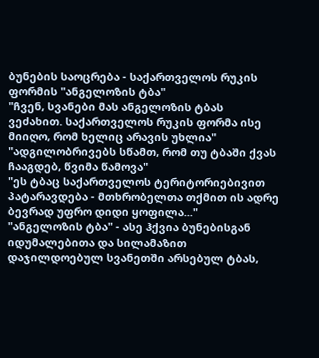ბუნების საოცრება - საქართველოს რუკის ფორმის "ანგელოზის ტბა"
"ჩვენ, სვანები მას ანგელოზის ტბას ვეძახით. საქართველოს რუკის ფორმა ისე მიიღო, რომ ხელიც არავის უხლია"
"ადგილობრივებს სწამთ, რომ თუ ტბაში ქვას ჩააგდებ, წვიმა წამოვა"
"ეს ტბაც საქართველოს ტერიტორიებივით პატარავდება - მთხრობელთა თქმით ის ადრე ბევრად უფრო დიდი ყოფილა..."
"ანგელოზის ტბა" - ასე ჰქვია ბუნებისგან იდუმალებითა და სილამაზით დაჯილდოებულ სვანეთში არსებულ ტბას,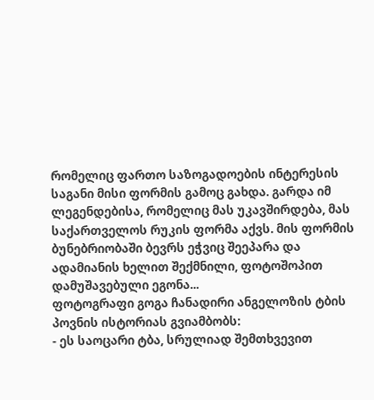რომელიც ფართო საზოგადოების ინტერესის საგანი მისი ფორმის გამოც გახდა. გარდა იმ ლეგენდებისა, რომელიც მას უკავშირდება, მას საქართველოს რუკის ფორმა აქვს. მის ფორმის ბუნებრიობაში ბევრს ეჭვიც შეეპარა და ადამიანის ხელით შექმნილი, ფოტოშოპით დამუშავებული ეგონა...
ფოტოგრაფი გოგა ჩანადირი ანგელოზის ტბის პოვნის ისტორიას გვიამბობს:
- ეს საოცარი ტბა, სრულიად შემთხვევით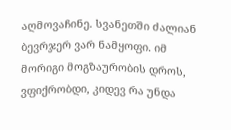აღმოვაჩინე. სვანეთში ძალიან ბევრჯერ ვარ ნამყოფი. იმ მორიგი მოგზაურობის დროს, ვფიქრობდი, კიდევ რა უნდა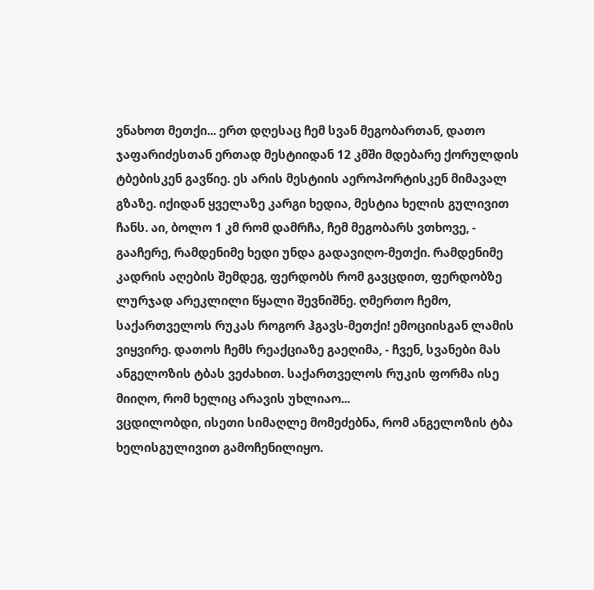ვნახოთ მეთქი... ერთ დღესაც ჩემ სვან მეგობართან, დათო ჯაფარიძესთან ერთად მესტიიდან 12 კმში მდებარე ქორულდის ტბებისკენ გავწიე. ეს არის მესტიის აეროპორტისკენ მიმავალ გზაზე. იქიდან ყველაზე კარგი ხედია, მესტია ხელის გულივით ჩანს. აი, ბოლო 1 კმ რომ დამრჩა, ჩემ მეგობარს ვთხოვე, - გააჩერე, რამდენიმე ხედი უნდა გადავიღო-მეთქი. რამდენიმე კადრის აღების შემდეგ, ფერდობს რომ გავცდით, ფერდობზე ლურჯად არეკლილი წყალი შევნიშნე. ღმერთო ჩემო, საქართველოს რუკას როგორ ჰგავს-მეთქი! ემოციისგან ლამის ვიყვირე. დათოს ჩემს რეაქციაზე გაეღიმა, - ჩვენ, სვანები მას ანგელოზის ტბას ვეძახით. საქართველოს რუკის ფორმა ისე მიიღო, რომ ხელიც არავის უხლიაო...
ვცდილობდი, ისეთი სიმაღლე მომეძებნა, რომ ანგელოზის ტბა ხელისგულივით გამოჩენილიყო.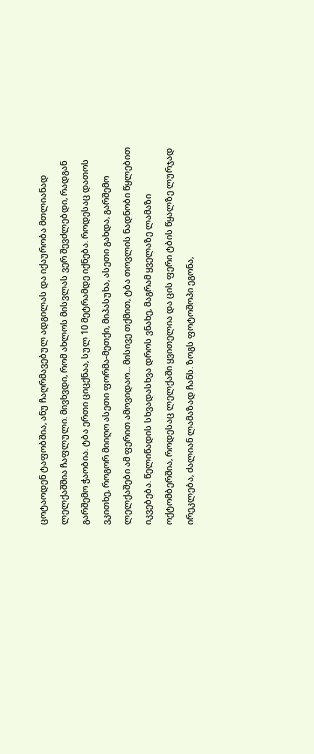ცოტაოდენ ტაფობშია, ანუ ჩაღრმავებულ ადგილას და იქაურობა მთლიანად ლელქაშშია ჩაფლული. მივხვდი, რომ ახლოს მისვლას ვერ შევძლებდი, რადგან გარშემო ჭაობია. ტბა ერთი ციცქნაა, სულ 10 მეტრამდე იქნება. როდესაც დათოს ვკითხე, როგორ მიიღო ასეთი ფორმა-მეთქი, მიპასუხა, ასეთი გახდა, გარშემო ლელქაშები ამ ფერით ამოვიდაო... მისივე თქმით, ტბა თოვლის ნადნობი წყლებით იკვებება. წელიწადის სხვადასხვა დროს ვნახე, მაგრამ ყველაზე ლამაზი ოქტომბერშია, როდესაც ლელქაში ყვითელია და ცის ფერი ტბის წყალზე ლურჯად ირეკლება, ძალიან ლამაზად ჩანს. ზოგს ფოტოშოპი ეგონა,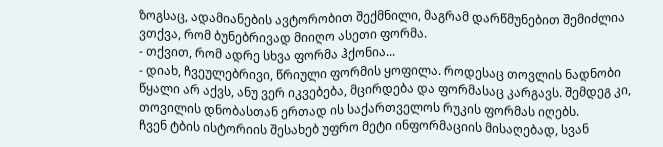ზოგსაც, ადამიანების ავტორობით შექმნილი, მაგრამ დარწმუნებით შემიძლია ვთქვა, რომ ბუნებრივად მიიღო ასეთი ფორმა.
- თქვით, რომ ადრე სხვა ფორმა ჰქონია...
- დიახ, ჩვეულებრივი, წრიული ფორმის ყოფილა. როდესაც თოვლის ნადნობი წყალი არ აქვს, ანუ ვერ იკვებება, მცირდება და ფორმასაც კარგავს. შემდეგ კი, თოვილის დნობასთან ერთად ის საქართველოს რუკის ფორმას იღებს.
ჩვენ ტბის ისტორიის შესახებ უფრო მეტი ინფორმაციის მისაღებად, სვან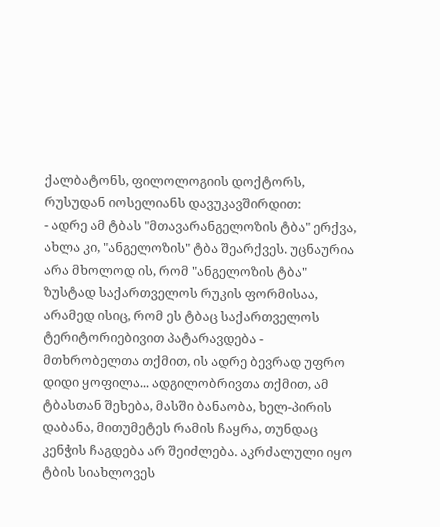ქალბატონს, ფილოლოგიის დოქტორს, რუსუდან იოსელიანს დავუკავშირდით:
- ადრე ამ ტბას "მთავარანგელოზის ტბა" ერქვა, ახლა კი, "ანგელოზის" ტბა შეარქვეს. უცნაურია არა მხოლოდ ის, რომ "ანგელოზის ტბა" ზუსტად საქართველოს რუკის ფორმისაა, არამედ ისიც, რომ ეს ტბაც საქართველოს ტერიტორიებივით პატარავდება - მთხრობელთა თქმით, ის ადრე ბევრად უფრო დიდი ყოფილა... ადგილობრივთა თქმით, ამ ტბასთან შეხება, მასში ბანაობა, ხელ-პირის დაბანა, მითუმეტეს რამის ჩაყრა, თუნდაც კენჭის ჩაგდება არ შეიძლება. აკრძალული იყო ტბის სიახლოვეს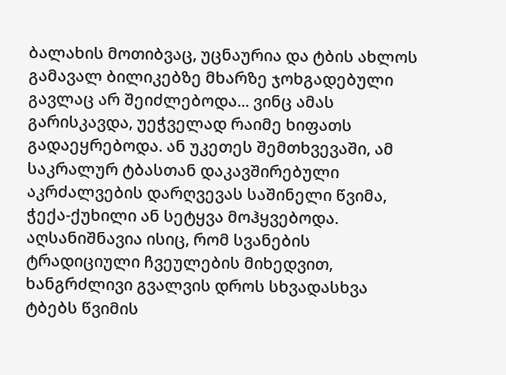ბალახის მოთიბვაც, უცნაურია და ტბის ახლოს გამავალ ბილიკებზე მხარზე ჯოხგადებული გავლაც არ შეიძლებოდა... ვინც ამას გარისკავდა, უეჭველად რაიმე ხიფათს გადაეყრებოდა. ან უკეთეს შემთხვევაში, ამ საკრალურ ტბასთან დაკავშირებული აკრძალვების დარღვევას საშინელი წვიმა, ჭექა-ქუხილი ან სეტყვა მოჰყვებოდა. აღსანიშნავია ისიც, რომ სვანების ტრადიციული ჩვეულების მიხედვით, ხანგრძლივი გვალვის დროს სხვადასხვა ტბებს წვიმის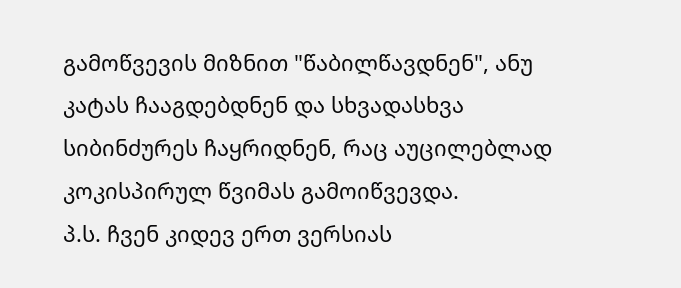გამოწვევის მიზნით "წაბილწავდნენ", ანუ კატას ჩააგდებდნენ და სხვადასხვა სიბინძურეს ჩაყრიდნენ, რაც აუცილებლად კოკისპირულ წვიმას გამოიწვევდა.
პ.ს. ჩვენ კიდევ ერთ ვერსიას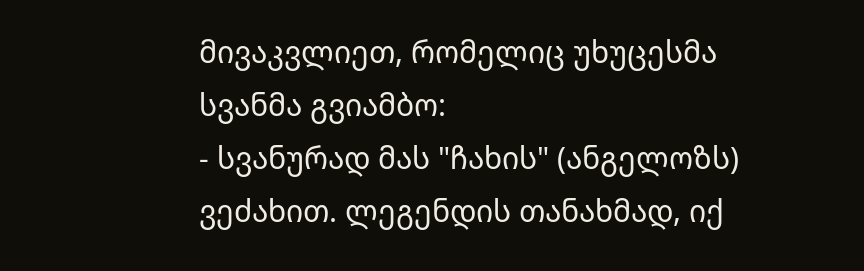მივაკვლიეთ, რომელიც უხუცესმა სვანმა გვიამბო:
- სვანურად მას "ჩახის" (ანგელოზს) ვეძახით. ლეგენდის თანახმად, იქ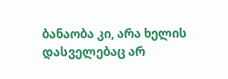ბანაობა კი, არა ხელის დასველებაც არ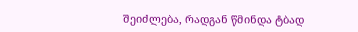შეიძლება, რადგან წმინდა ტბად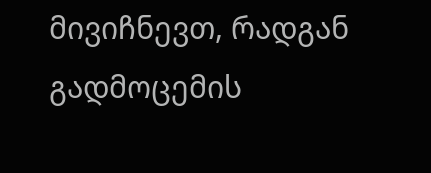მივიჩნევთ, რადგან გადმოცემის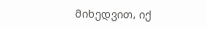მიხედვით, იქ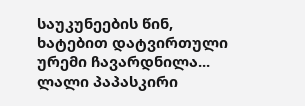საუკუნეების წინ, ხატებით დატვირთული ურემი ჩავარდნილა...
ლალი პაპასკირი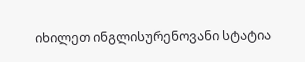იხილეთ ინგლისურენოვანი სტატია